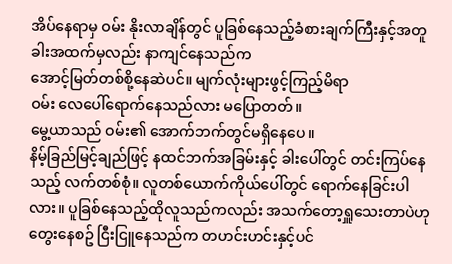အိပ်နေရာမှ ဝမ်း နိုးလာချိန်တွင် ပူခြစ်နေသည့်ခံစားချက်ကြီးနှင့်အတူ ခါးအထက်မှလည်း နာကျင်နေသည်က
အောင့်မြတ်တစ်စို့နေဆဲပင်။ မျက်လုံးများဖွင့်ကြည့်မိရာ
ဝမ်း လေပေါ်ရောက်နေသည်လား မပြောတတ်။
မွေ့ယာသည် ဝမ်း၏ အောက်ဘက်တွင်မရှိနေပေ။
နိမ့်ခြည်မြင့်ချည်ဖြင့် နထင်ဘက်အခြမ်းနှင့် ခါးပေါ်တွင် တင်းကြပ်နေသည့် လက်တစ်စုံ။ လူတစ်ယောက်ကိုယ်ပေါ်တွင် ရောက်နေခြင်းပါလား။ ပူခြစ်နေသည့်ထိုလူသည်ကလည်း အသက်တော့ရှူသေးတာပဲဟု တွေးနေစဥ် ငြီးငြူနေသည်က တဟင်းဟင်းနှင့်ပင်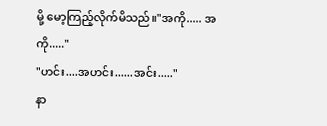မို့ မော့ကြည့်လိုက်မိသည်။"အကို..... အကို....."
"ဟင်း....အဟင်း......အင်း....."
နာ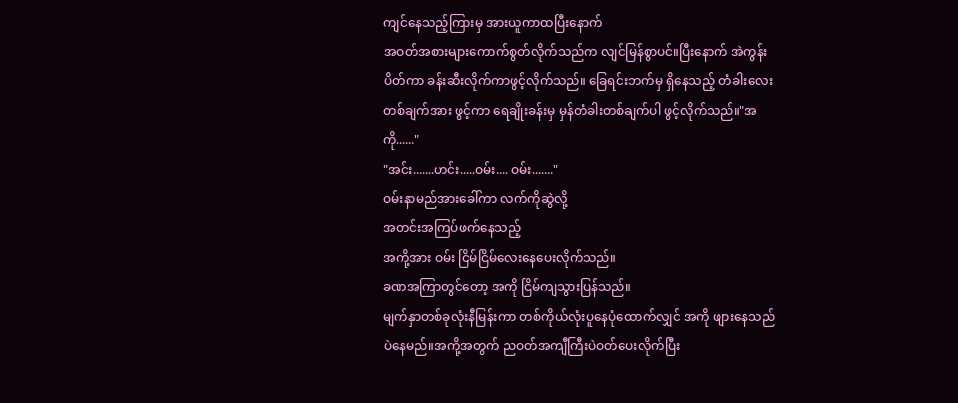ကျင်နေသည့်ကြားမှ အားယူကာထပြီးနောက်
အဝတ်အစားများကောက်စွတ်လိုက်သည်က လျင်မြန်စွာပင်။ပြီးနောက် အဲကွန်းပိတ်ကာ ခန်းဆီးလိုက်ကာဖွင့်လိုက်သည်။ ခြေရင်းဘက်မှ ရှိနေသည့် တံခါးလေးတစ်ချက်အား ဖွင့်ကာ ရေချိုးခန်းမှ မှန်တံခါးတစ်ချက်ပါ ဖွင့်လိုက်သည်။"အကို......"
"အင်း.......ဟင်း.....ဝမ်း.... ဝမ်း......."
ဝမ်းနာမည်အားခေါ်ကာ လက်ကိုဆွဲလို့
အတင်းအကြပ်ဖက်နေသည့်
အကို့အား ဝမ်း ငြိမ်ငြိမ်လေးနေပေးလိုက်သည်။
ခဏအကြာတွင်တော့ အကို ငြိမ်ကျသွားပြန်သည်။
မျက်နှာတစ်ခုလုံးနီမြန်းကာ တစ်ကိုယ်လုံးပူနေပုံထောက်လျှင် အကို ဖျားနေသည်ပဲနေမည်။အကို့အတွက် ညဝတ်အကျီကြီးပဲဝတ်ပေးလိုက်ပြီး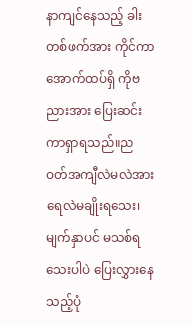နာကျင်နေသည့် ခါးတစ်ဖက်အား ကိုင်ကာ
အောက်ထပ်ရှိ ကိုဗညားအား ပြေးဆင်းကာရှာရသည်။ညဝတ်အကျီလဲမလဲအား ရေလဲမချိုးရသေး၊ မျက်နှာပင် မသစ်ရသေးပါပဲ ပြေးလွှားနေသည့်ပုံ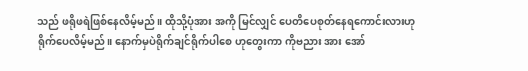သည် ဖရိုဖရဲဖြစ်နေလိမ့်မည်။ ထိုသို့ပုံအား အကို မြင်လျှင် ပေတိပေစုတ်နေရကောင်းလားဟု ရိုက်ပေလိမ့်မည်။ နောက်မှပဲရိုက်ချင်ရိုက်ပါစေ ဟုတွေးကာ ကိုဗညား အား အော်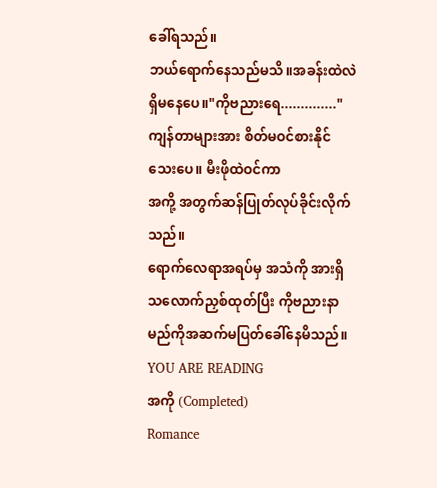ခေါ်ရသည်။
ဘယ်ရောက်နေသည်မသိ။အခန်းထဲလဲရှိမနေပေ။"ကိုဗညားရေ.............."
ကျန်တာများအား စိတ်မဝင်စားနိုင်သေးပေ။ မီးဖိုထဲဝင်ကာ
အကို့ အတွက်ဆန်ပြုတ်လုပ်ခိုင်းလိုက်သည်။
ရောက်လေရာအရပ်မှ အသံကို အားရှိသလောက်ညှစ်ထုတ်ပြီး ကိုဗညားနာမည်ကိုအဆက်မပြတ်ခေါ်နေမိသည်။
YOU ARE READING
အကို (Completed)
Romance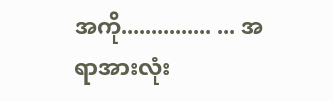အကို............... ... အရာအားလုံး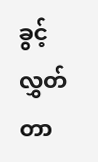ခွင့်လွှတ်တာ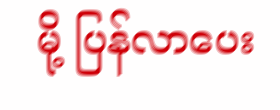မို့ ပြန်လာပေး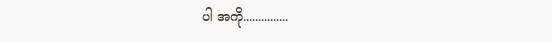ပါ အကို...............